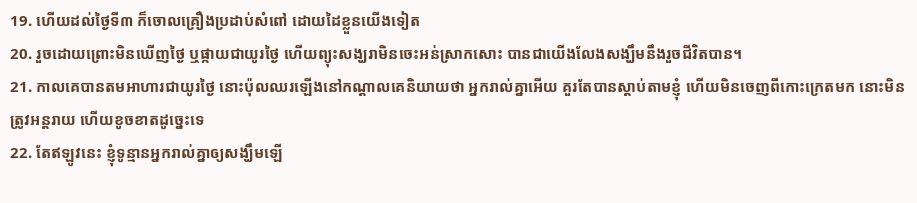19. ហើយដល់ថ្ងៃទី៣ ក៏ចោលគ្រឿងប្រដាប់សំពៅ ដោយដៃខ្លួនយើងទៀត
20. រួចដោយព្រោះមិនឃើញថ្ងៃ ឬផ្កាយជាយូរថ្ងៃ ហើយព្យុះសង្ឃរាមិនចេះអន់ស្រាកសោះ បានជាយើងលែងសង្ឃឹមនឹងរួចជីវិតបាន។
21. កាលគេបានតមអាហារជាយូរថ្ងៃ នោះប៉ុលឈរឡើងនៅកណ្តាលគេនិយាយថា អ្នករាល់គ្នាអើយ គួរតែបានស្តាប់តាមខ្ញុំ ហើយមិនចេញពីកោះក្រេតមក នោះមិនត្រូវអន្តរាយ ហើយខូចខាតដូច្នេះទេ
22. តែឥឡូវនេះ ខ្ញុំទូន្មានអ្នករាល់គ្នាឲ្យសង្ឃឹមឡើ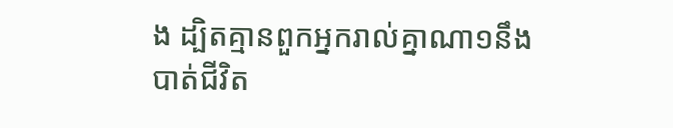ង ដ្បិតគ្មានពួកអ្នករាល់គ្នាណា១នឹងបាត់ជីវិត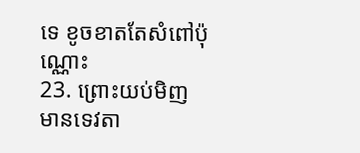ទេ ខូចខាតតែសំពៅប៉ុណ្ណោះ
23. ព្រោះយប់មិញ មានទេវតា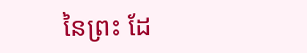នៃព្រះ ដែ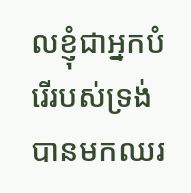លខ្ញុំជាអ្នកបំរើរបស់ទ្រង់ បានមកឈរ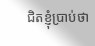ជិតខ្ញុំប្រាប់ថា